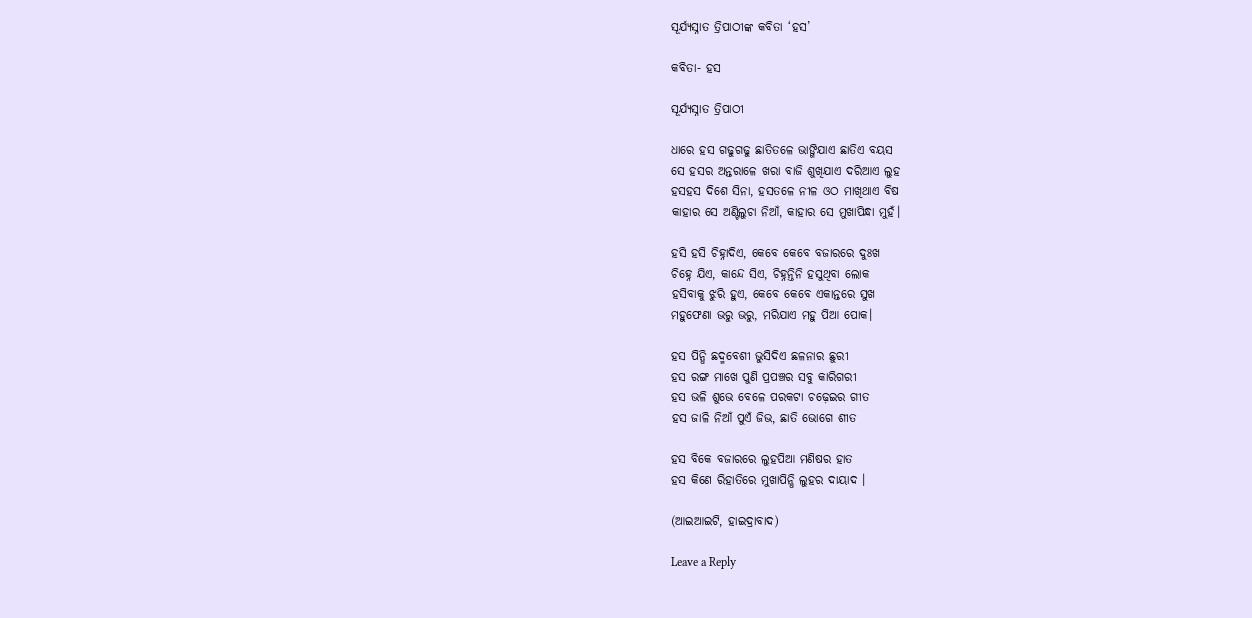ସୂର୍ଯ୍ୟସ୍ନାତ ତ୍ରିପାଠୀଙ୍କ କବିତା ‘ହସ’

କବିତା- ହସ

ସୂର୍ଯ୍ୟସ୍ନାତ ତ୍ରିପାଠୀ

ଧାରେ ହସ ଗଢୁଗଢୁ ଛାତିତଳେ ଭାଙ୍ଗିଯାଏ ଛାତିଏ ବୟସ
ସେ ହସର ଅନ୍ତରାଳେ ଖରା ବାଜି ଶୁଖିଯାଏ ଦରିଆଏ ଲୁହ
ହସହସ ଦିଶେ ସିନା, ହସତଳେ ନୀଳ ଓଠ ମାଖିଥାଏ ବିଷ
କାହାର ସେ ଅଣ୍ଟିଲୁଚା ନିଆଁ, କାହାର ସେ ମୁଖାପିନ୍ଧା ମୁହଁ।

ହସି ହସି ଚିହ୍ନାଦିଏ, କେବେ କେବେ ବଜାରରେ ଦୁଃଖ
ଚିହ୍ନେ ଯିଏ, କାନ୍ଦେ ସିଏ, ଚିହ୍ନନ୍ତିନି ହସୁଥିବା ଲୋକ
ହସିବାକୁ ଝୁରି ହୁଏ, କେବେ କେବେ ଏକାନ୍ତରେ ସୁଖ
ମହୁଫେଣା ଭରୁ ଭରୁ, ମରିଯାଏ ମହୁ ପିଆ ପୋକ।

ହସ ପିନ୍ଧି ଛଦ୍ମବେଶୀ ଭୁସିଦିଏ ଛଳନାର ଛୁରୀ
ହସ ରଙ୍ଗ ମାଖେ ପୁଣି ପ୍ରପଞ୍ଚର ସବୁ କାରିଗରୀ
ହସ ଭଳି ଶୁଭେ ବେଳେ ପରକଟା ଚଢ଼େଇର ଗୀତ
ହସ ଜାଳି ନିଆଁ ପୁଏଁ ଜିଭ, ଛାତି ଭୋଗେ ଶୀତ

ହସ ବିକେ ବଜାରରେ ଲୁହପିଆ ମଣିଷର ହାତ
ହସ କିଣେ ରିହାତିରେ ମୁଖାପିନ୍ଧି ଲୁହର ଦାୟାଦ ।

(ଆଇଆଇଟି, ହାଇଦ୍ରାବାଦ)

Leave a Reply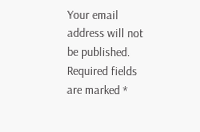Your email address will not be published. Required fields are marked *